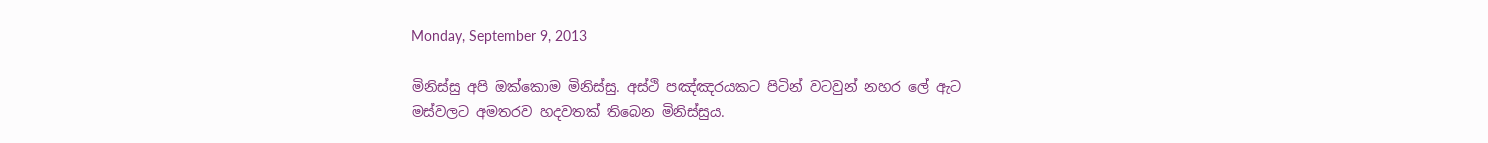Monday, September 9, 2013

මිනිස්සු අපි ඔක්කොම මිනිස්සු. අස්ථි පඤ්ඤරයකට පිටින් වටවුන් නහර ලේ ඇට මස්වලට අමතරව හදවතක් තිබෙන මිනිස්සුය.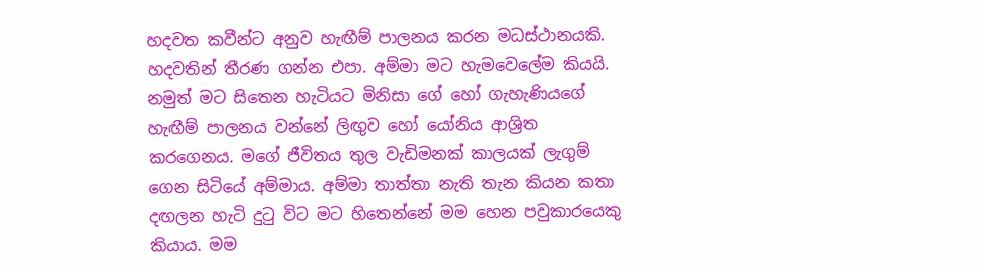හදවත කවීන්ට අනුව හැඟීම් පාලනය කරන මධස්ථානයකි. හදවතින් තීරණ ගන්න එපා. අම්මා මට හැමවෙලේම කියයි. නමුත් මට සිතෙන හැටියට මිනිසා ගේ හෝ ගැහැණියගේ හැඟීම් පාලනය වන්නේ ලිඟුව හෝ යෝනිය ආශ්‍රිත කරගෙනය. මගේ ජීවිතය තුල වැඩිමනක් කාලයක් ලැගුම් ගෙන සිටියේ අම්මාය. අම්මා තාත්තා නැති තැන කියන කතා දඟලන හැටි දුටු විට මට හිතෙන්නේ මම හෙන පවුකාරයෙකු කියාය. මම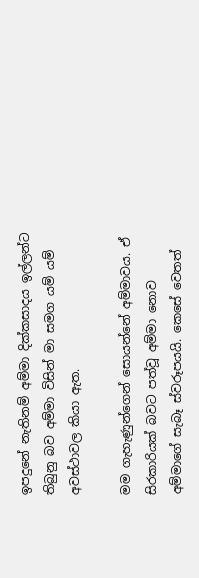ඉපදුනේ නැතිනම් අම්මා දික්කසාදය ඉල්ලන්ට තිබුනු බව අම්මා විසින් මා සමග යම් යම් අවස්ථාවල කියා ඇත.

මම ගැහැණුන්ගෙන් සොයන්නේ අම්මාවය. ඒ සිරකාරියක් බවට පත්වූ අම්මා නොව අම්මාගේ සැබෑ ස්වරූපයයි. කෙසේ වෙතත්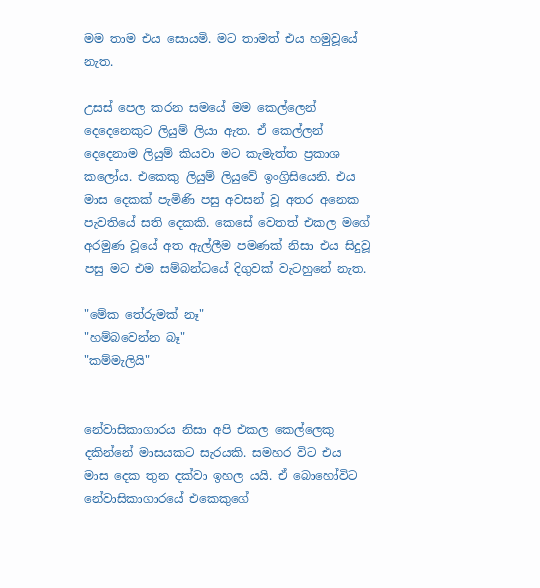මම තාම එය සොයමි. මට තාමත් එය හමුවූයේ නැත.

උසස් පෙල කරන සමයේ මම කෙල්ලෙන් දෙදෙනෙකුට ලියුම් ලියා ඇත. ඒ කෙල්ලන් දෙදෙනාම ලියුම් කියවා මට කැමැත්ත ප්‍රකාශ කලෝය. එකෙකු ලියුම් ලියුවේ ඉංග්‍රිසියෙනි. එය මාස දෙකක් පැමිණි පසු අවසන් වූ අතර අනෙක පැවතියේ සති දෙකකි. කෙසේ වෙතත් එකල මගේ අරමුණ වූයේ අත ඇල්ලීම පමණක් නිසා එය සිදුවූ පසු මට එම සම්බන්ධයේ දිගුවක් වැටහුනේ නැත.

"මේක තේරුමක් නෑ"
"හම්බවෙන්න බෑ"
"කම්මැලියි"


නේවාසිකාගාරය නිසා අපි එකල කෙල්ලෙකු දකින්නේ මාසයකට සැරයකි. සමහර විට එය මාස දෙක තුන දක්වා ඉහල යයි. ඒ බොහෝවිට නේවාසිකාගාරයේ එකෙකුගේ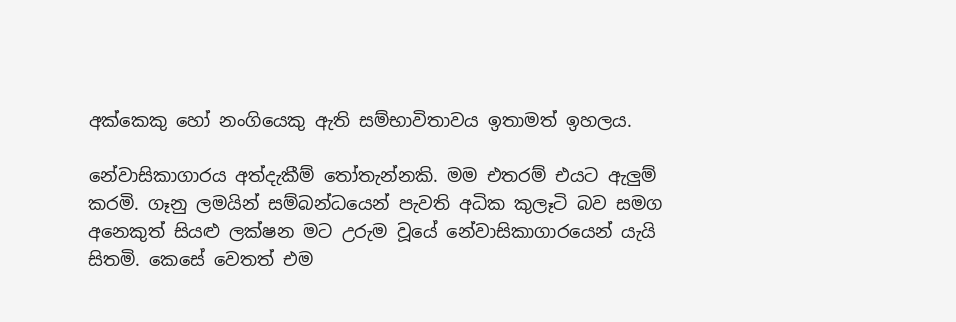අක්කෙකු හෝ නංගියෙකු ඇති සම්භාවිතාවය ඉතාමත් ඉහලය.

නේවාසිකාගාරය අත්දැකීම් තෝතැන්නකි. මම එතරම් එයට ඇලුම් කරමි. ගෑනු ලමයින් සම්බන්ධයෙන් පැවති අධික කුලෑටි බව සමග අනෙකුත් සියළු ලක්ෂන මට උරුම වූයේ නේවාසිකාගාරයෙන් යැයි සිතමි. කෙසේ වෙතත් එම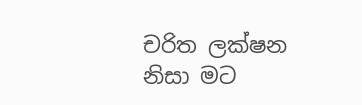චරිත ලක්ෂන නිසා මට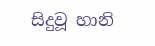සිදුවූ හානි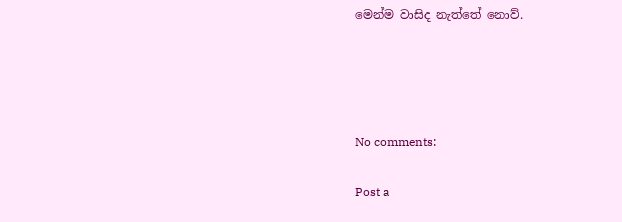මෙන්ම වාසිද නැත්තේ නොව්.




No comments:

Post a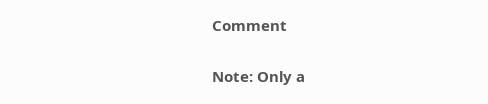Comment

Note: Only a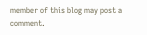member of this blog may post a comment.